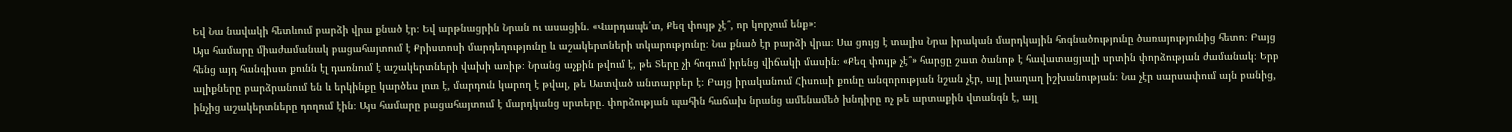Եվ Նա նավակի հետևում բարձի վրա քնած էր։ Եվ արթնացրին Նրան ու ասացին. «Վարդապե՛տ, Քեզ փույթ չէ՞, որ կորչում ենք»։
Այս համարը միաժամանակ բացահայտում է Քրիստոսի մարդեղությունը և աշակերտների տկարությունը։ Նա քնած էր բարձի վրա։ Սա ցույց է տալիս Նրա իրական մարդկային հոգնածությունը ծառայությունից հետո։ Բայց հենց այդ հանգիստ քունն էլ դառնում է աշակերտների վախի առիթ։ Նրանց աչքին թվում է, թե Տերը չի հոգում իրենց վիճակի մասին։ «Քեզ փույթ չէ՞» հարցը շատ ծանոթ է հավատացյալի սրտին փորձության ժամանակ։ Երբ ալիքները բարձրանում են և երկինքը կարծես լուռ է, մարդուն կարող է թվալ, թե Աստված անտարբեր է։ Բայց իրականում Հիսուսի քունը անզորության նշան չէր, այլ խաղաղ իշխանության։ Նա չէր սարսափում այն բանից, ինչից աշակերտները դողում էին։ Այս համարը բացահայտում է մարդկանց սրտերը․ փորձության պահին հաճախ նրանց ամենամեծ խնդիրը ոչ թե արտաքին վտանգն է, այլ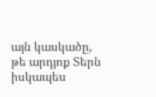այն կասկածը, թե արդյոք Տերն իսկապես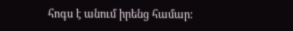հոգս է անում իրենց համար։